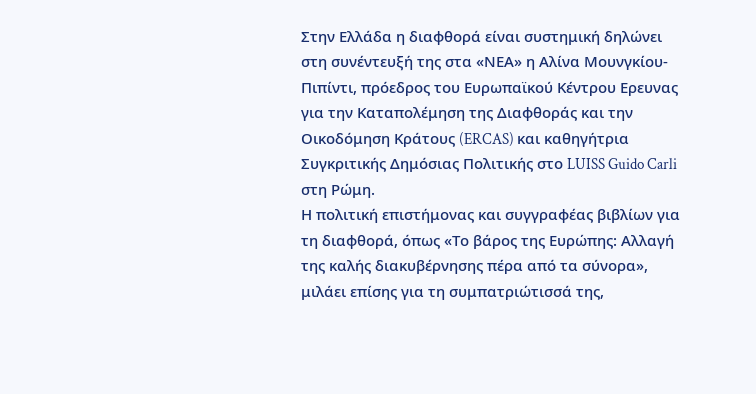Στην Ελλάδα η διαφθορά είναι συστημική δηλώνει στη συνέντευξή της στα «ΝΕΑ» η Αλίνα Μουνγκίου-Πιπίντι, πρόεδρος του Ευρωπαϊκού Κέντρου Ερευνας για την Καταπολέμηση της Διαφθοράς και την Οικοδόμηση Κράτους (ERCAS) και καθηγήτρια Συγκριτικής Δημόσιας Πολιτικής στο LUISS Guido Carli στη Ρώμη.
Η πολιτική επιστήμονας και συγγραφέας βιβλίων για τη διαφθορά, όπως «Το βάρος της Ευρώπης: Αλλαγή της καλής διακυβέρνησης πέρα από τα σύνορα», μιλάει επίσης για τη συμπατριώτισσά της,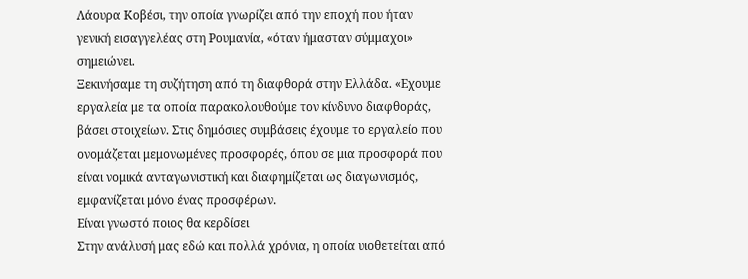Λάουρα Κοβέσι, την οποία γνωρίζει από την εποχή που ήταν γενική εισαγγελέας στη Ρουμανία, «όταν ήμασταν σύμμαχοι» σημειώνει.
Ξεκινήσαμε τη συζήτηση από τη διαφθορά στην Ελλάδα. «Εχουμε εργαλεία με τα οποία παρακολουθούμε τον κίνδυνο διαφθοράς, βάσει στοιχείων. Στις δημόσιες συμβάσεις έχουμε το εργαλείο που ονομάζεται μεμονωμένες προσφορές, όπου σε μια προσφορά που είναι νομικά ανταγωνιστική και διαφημίζεται ως διαγωνισμός, εμφανίζεται μόνο ένας προσφέρων.
Είναι γνωστό ποιος θα κερδίσει
Στην ανάλυσή μας εδώ και πολλά χρόνια, η οποία υιοθετείται από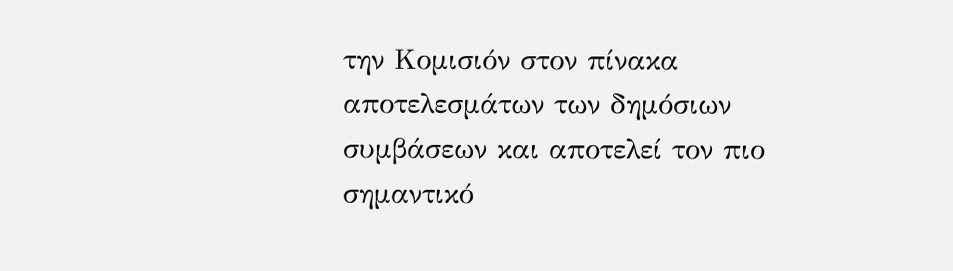την Κομισιόν στον πίνακα αποτελεσμάτων των δημόσιων συμβάσεων και αποτελεί τον πιο σημαντικό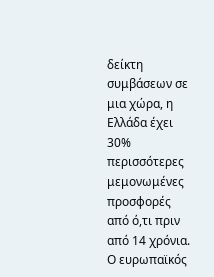δείκτη συμβάσεων σε μια χώρα, η Ελλάδα έχει 30% περισσότερες μεμονωμένες προσφορές από ό,τι πριν από 14 χρόνια. Ο ευρωπαϊκός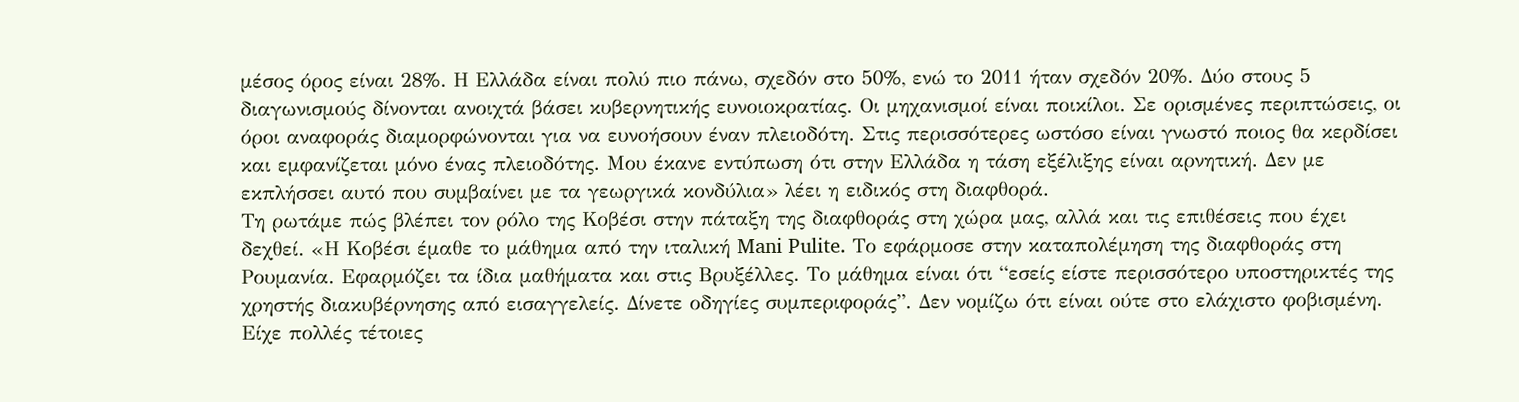μέσος όρος είναι 28%. Η Ελλάδα είναι πολύ πιο πάνω, σχεδόν στο 50%, ενώ το 2011 ήταν σχεδόν 20%. Δύο στους 5 διαγωνισμούς δίνονται ανοιχτά βάσει κυβερνητικής ευνοιοκρατίας. Οι μηχανισμοί είναι ποικίλοι. Σε ορισμένες περιπτώσεις, οι όροι αναφοράς διαμορφώνονται για να ευνοήσουν έναν πλειοδότη. Στις περισσότερες ωστόσο είναι γνωστό ποιος θα κερδίσει και εμφανίζεται μόνο ένας πλειοδότης. Μου έκανε εντύπωση ότι στην Ελλάδα η τάση εξέλιξης είναι αρνητική. Δεν με εκπλήσσει αυτό που συμβαίνει με τα γεωργικά κονδύλια» λέει η ειδικός στη διαφθορά.
Τη ρωτάμε πώς βλέπει τον ρόλο της Κοβέσι στην πάταξη της διαφθοράς στη χώρα μας, αλλά και τις επιθέσεις που έχει δεχθεί. «Η Κοβέσι έμαθε το μάθημα από την ιταλική Mani Pulite. Το εφάρμοσε στην καταπολέμηση της διαφθοράς στη Ρουμανία. Εφαρμόζει τα ίδια μαθήματα και στις Βρυξέλλες. Το μάθημα είναι ότι “εσείς είστε περισσότερο υποστηρικτές της χρηστής διακυβέρνησης από εισαγγελείς. Δίνετε οδηγίες συμπεριφοράς”. Δεν νομίζω ότι είναι ούτε στο ελάχιστο φοβισμένη. Είχε πολλές τέτοιες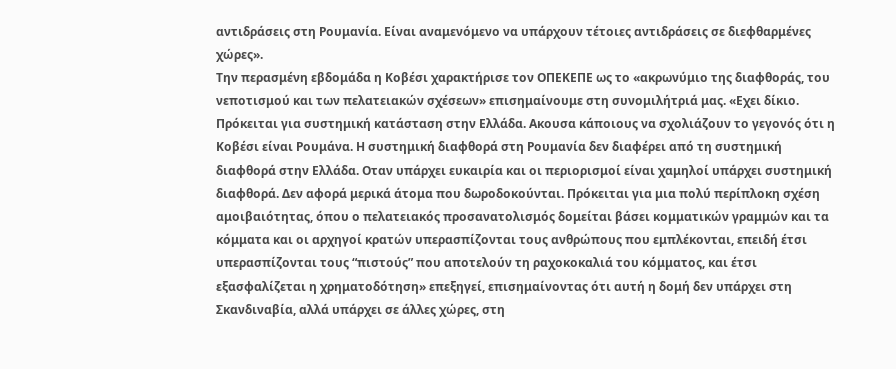αντιδράσεις στη Ρουμανία. Είναι αναμενόμενο να υπάρχουν τέτοιες αντιδράσεις σε διεφθαρμένες χώρες».
Την περασμένη εβδομάδα η Κοβέσι χαρακτήρισε τον ΟΠΕΚΕΠΕ ως το «ακρωνύμιο της διαφθοράς, του νεποτισμού και των πελατειακών σχέσεων» επισημαίνουμε στη συνομιλήτριά μας. «Εχει δίκιο. Πρόκειται για συστημική κατάσταση στην Ελλάδα. Ακουσα κάποιους να σχολιάζουν το γεγονός ότι η Κοβέσι είναι Ρουμάνα. Η συστημική διαφθορά στη Ρουμανία δεν διαφέρει από τη συστημική διαφθορά στην Ελλάδα. Οταν υπάρχει ευκαιρία και οι περιορισμοί είναι χαμηλοί υπάρχει συστημική διαφθορά. Δεν αφορά μερικά άτομα που δωροδοκούνται. Πρόκειται για μια πολύ περίπλοκη σχέση αμοιβαιότητας, όπου ο πελατειακός προσανατολισμός δομείται βάσει κομματικών γραμμών και τα κόμματα και οι αρχηγοί κρατών υπερασπίζονται τους ανθρώπους που εμπλέκονται, επειδή έτσι υπερασπίζονται τους “πιστούς” που αποτελούν τη ραχοκοκαλιά του κόμματος, και έτσι εξασφαλίζεται η χρηματοδότηση» επεξηγεί, επισημαίνοντας ότι αυτή η δομή δεν υπάρχει στη Σκανδιναβία, αλλά υπάρχει σε άλλες χώρες, στη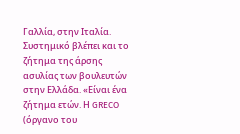Γαλλία, στην Ιταλία.
Συστημικό βλέπει και το ζήτημα της άρσης ασυλίας των βουλευτών στην Ελλάδα. «Είναι ένα ζήτημα ετών. Η GRECO (όργανο του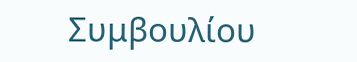Συμβουλίου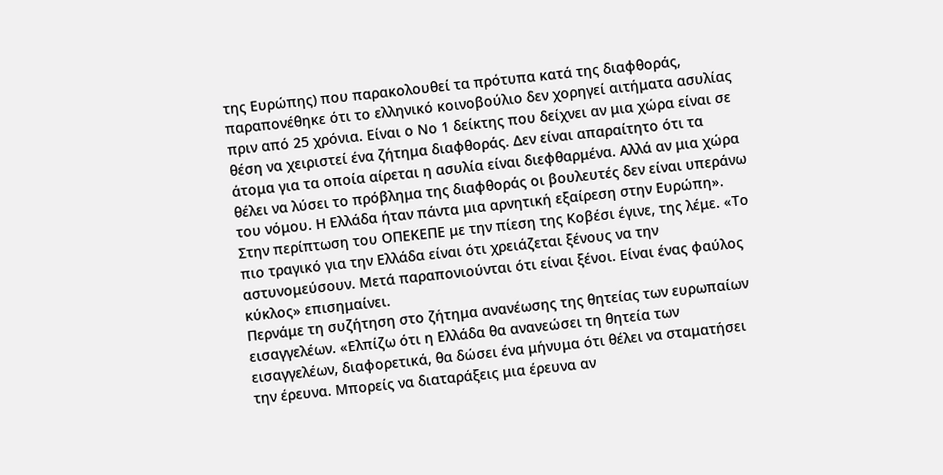της Ευρώπης) που παρακολουθεί τα πρότυπα κατά της διαφθοράς, παραπονέθηκε ότι το ελληνικό κοινοβούλιο δεν χορηγεί αιτήματα ασυλίας πριν από 25 χρόνια. Είναι ο Νο 1 δείκτης που δείχνει αν μια χώρα είναι σε θέση να χειριστεί ένα ζήτημα διαφθοράς. Δεν είναι απαραίτητο ότι τα άτομα για τα οποία αίρεται η ασυλία είναι διεφθαρμένα. Αλλά αν μια χώρα θέλει να λύσει το πρόβλημα της διαφθοράς οι βουλευτές δεν είναι υπεράνω του νόμου. Η Ελλάδα ήταν πάντα μια αρνητική εξαίρεση στην Ευρώπη». Στην περίπτωση του ΟΠΕΚΕΠΕ με την πίεση της Κοβέσι έγινε, της λέμε. «Το πιο τραγικό για την Ελλάδα είναι ότι χρειάζεται ξένους να την αστυνομεύσουν. Μετά παραπονιούνται ότι είναι ξένοι. Είναι ένας φαύλος κύκλος» επισημαίνει.
Περνάμε τη συζήτηση στο ζήτημα ανανέωσης της θητείας των ευρωπαίων εισαγγελέων. «Ελπίζω ότι η Ελλάδα θα ανανεώσει τη θητεία των εισαγγελέων, διαφορετικά, θα δώσει ένα μήνυμα ότι θέλει να σταματήσει την έρευνα. Μπορείς να διαταράξεις μια έρευνα αν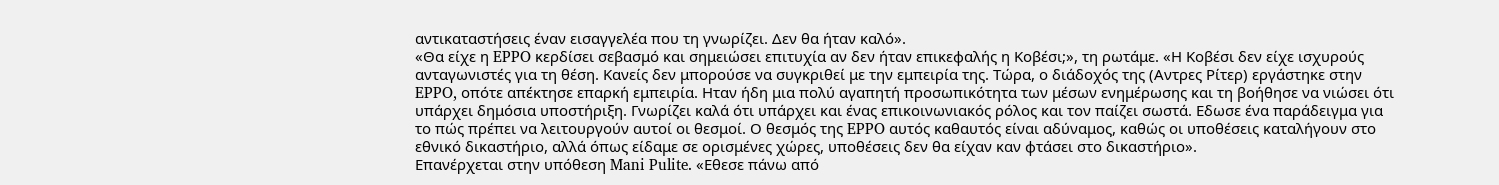αντικαταστήσεις έναν εισαγγελέα που τη γνωρίζει. Δεν θα ήταν καλό».
«Θα είχε η EPPO κερδίσει σεβασμό και σημειώσει επιτυχία αν δεν ήταν επικεφαλής η Κοβέσι;», τη ρωτάμε. «Η Κοβέσι δεν είχε ισχυρούς ανταγωνιστές για τη θέση. Κανείς δεν μπορούσε να συγκριθεί με την εμπειρία της. Τώρα, ο διάδοχός της (Αντρες Ρίτερ) εργάστηκε στην EPPO, οπότε απέκτησε επαρκή εμπειρία. Ηταν ήδη μια πολύ αγαπητή προσωπικότητα των μέσων ενημέρωσης και τη βοήθησε να νιώσει ότι υπάρχει δημόσια υποστήριξη. Γνωρίζει καλά ότι υπάρχει και ένας επικοινωνιακός ρόλος και τον παίζει σωστά. Εδωσε ένα παράδειγμα για το πώς πρέπει να λειτουργούν αυτοί οι θεσμοί. Ο θεσμός της EPPO αυτός καθαυτός είναι αδύναμος, καθώς οι υποθέσεις καταλήγουν στο εθνικό δικαστήριο, αλλά όπως είδαμε σε ορισμένες χώρες, υποθέσεις δεν θα είχαν καν φτάσει στο δικαστήριο».
Επανέρχεται στην υπόθεση Mani Pulite. «Εθεσε πάνω από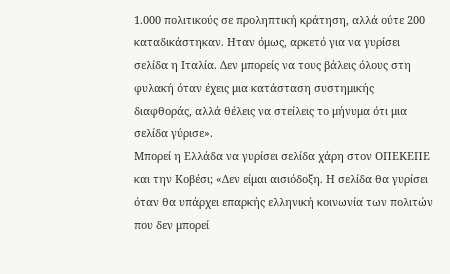1.000 πολιτικούς σε προληπτική κράτηση, αλλά ούτε 200 καταδικάστηκαν. Ηταν όμως, αρκετό για να γυρίσει σελίδα η Ιταλία. Δεν μπορείς να τους βάλεις όλους στη φυλακή όταν έχεις μια κατάσταση συστημικής διαφθοράς, αλλά θέλεις να στείλεις το μήνυμα ότι μια σελίδα γύρισε».
Μπορεί η Ελλάδα να γυρίσει σελίδα χάρη στον ΟΠΕΚΕΠΕ και την Κοβέσι; «Δεν είμαι αισιόδοξη. Η σελίδα θα γυρίσει όταν θα υπάρχει επαρκής ελληνική κοινωνία των πολιτών που δεν μπορεί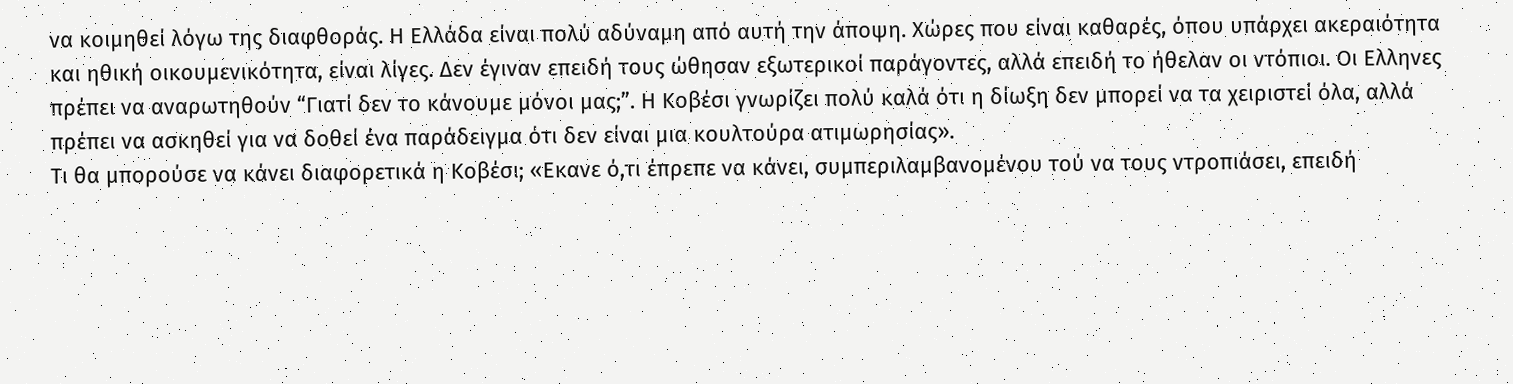να κοιμηθεί λόγω της διαφθοράς. Η Ελλάδα είναι πολύ αδύναμη από αυτή την άποψη. Χώρες που είναι καθαρές, όπου υπάρχει ακεραιότητα και ηθική οικουμενικότητα, είναι λίγες. Δεν έγιναν επειδή τους ώθησαν εξωτερικοί παράγοντες, αλλά επειδή το ήθελαν οι ντόπιοι. Οι Ελληνες πρέπει να αναρωτηθούν “Γιατί δεν το κάνουμε μόνοι μας;”. Η Κοβέσι γνωρίζει πολύ καλά ότι η δίωξη δεν μπορεί να τα χειριστεί όλα, αλλά πρέπει να ασκηθεί για να δοθεί ένα παράδειγμα ότι δεν είναι μια κουλτούρα ατιμωρησίας».
Τι θα μπορούσε να κάνει διαφορετικά η Κοβέσι; «Εκανε ό,τι έπρεπε να κάνει, συμπεριλαμβανομένου τού να τους ντροπιάσει, επειδή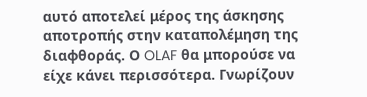αυτό αποτελεί μέρος της άσκησης αποτροπής στην καταπολέμηση της διαφθοράς. Ο OLAF θα μπορούσε να είχε κάνει περισσότερα. Γνωρίζουν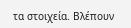τα στοιχεία. Βλέπουν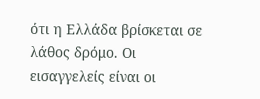ότι η Ελλάδα βρίσκεται σε λάθος δρόμο. Οι εισαγγελείς είναι οι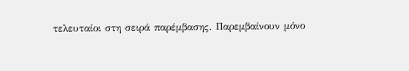τελευταίοι στη σειρά παρέμβασης. Παρεμβαίνουν μόνο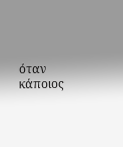όταν κάποιος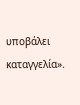υποβάλει καταγγελία».